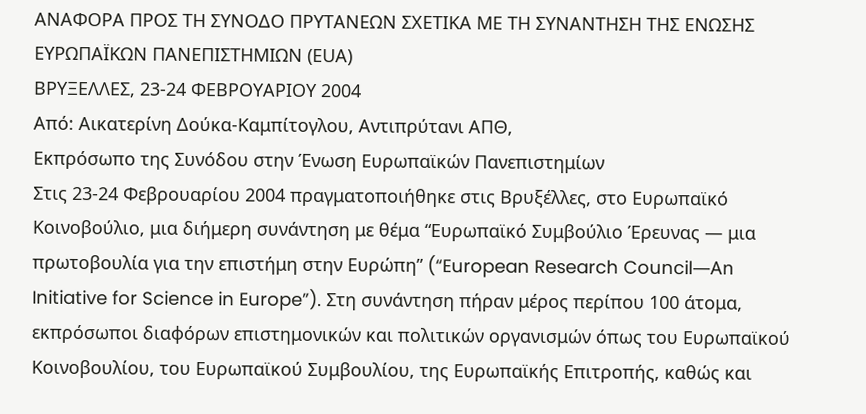ΑΝΑΦΟΡΑ ΠΡΟΣ ΤΗ ΣΥΝΟΔΟ ΠΡΥΤΑΝΕΩΝ ΣΧΕΤΙΚΑ ΜΕ ΤΗ ΣΥΝΑΝΤΗΣΗ ΤΗΣ ΕΝΩΣΗΣ ΕΥΡΩΠΑΪΚΩΝ ΠΑΝΕΠΙΣΤΗΜΙΩΝ (ΕUΑ)
ΒΡΥΞΕΛΛΕΣ, 23-24 ΦΕΒΡΟΥΑΡΙΟΥ 2004
Από: Αικατερίνη Δούκα-Καμπίτογλου, Αντιπρύτανι ΑΠΘ,
Εκπρόσωπο της Συνόδου στην Ένωση Ευρωπαϊκών Πανεπιστημίων
Στις 23-24 Φεβρουαρίου 2004 πραγματοποιήθηκε στις Βρυξέλλες, στο Ευρωπαϊκό Κοινοβούλιο, μια διήμερη συνάντηση με θέμα “Ευρωπαϊκό Συμβούλιο Έρευνας ― μια πρωτοβουλία για την επιστήμη στην Ευρώπη” (“European Research Council―Αn Initiative for Science in Europe”). Στη συνάντηση πήραν μέρος περίπου 100 άτομα, εκπρόσωποι διαφόρων επιστημονικών και πολιτικών οργανισμών όπως του Ευρωπαϊκού Κοινοβουλίου, του Ευρωπαϊκού Συμβουλίου, της Ευρωπαϊκής Επιτροπής, καθώς και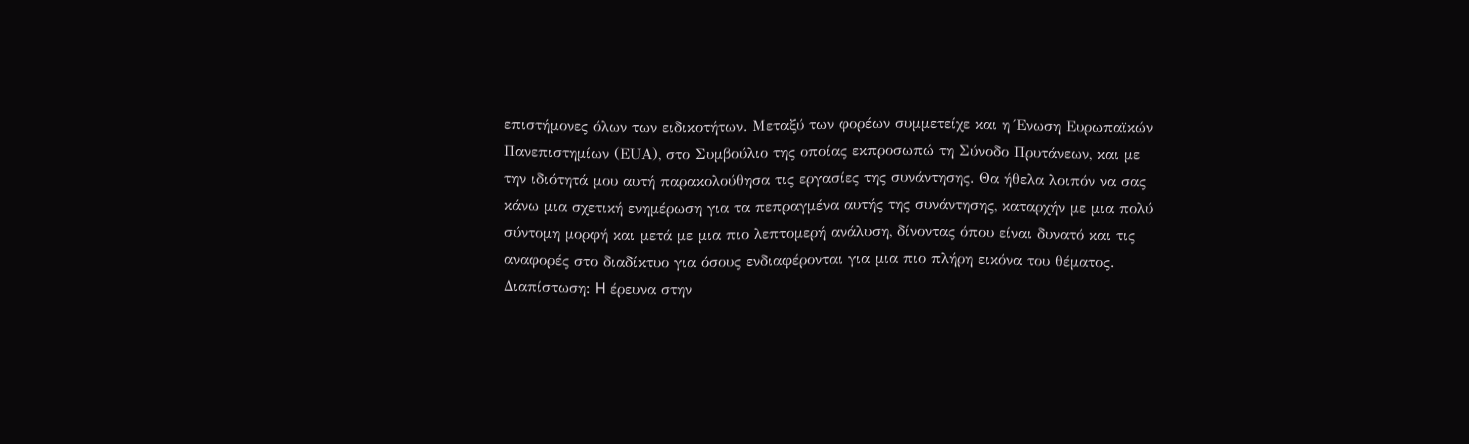επιστήμονες όλων των ειδικοτήτων. Μεταξύ των φορέων συμμετείχε και η Ένωση Ευρωπαϊκών Πανεπιστημίων (ΕUΑ), στο Συμβούλιο της οποίας εκπροσωπώ τη Σύνοδο Πρυτάνεων, και με την ιδιότητά μου αυτή παρακολούθησα τις εργασίες της συνάντησης. Θα ήθελα λοιπόν να σας κάνω μια σχετική ενημέρωση για τα πεπραγμένα αυτής της συνάντησης, καταρχήν με μια πολύ σύντομη μορφή και μετά με μια πιο λεπτομερή ανάλυση, δίνοντας όπου είναι δυνατό και τις αναφορές στο διαδίκτυο για όσους ενδιαφέρονται για μια πιο πλήρη εικόνα του θέματος.
Διαπίστωση: H έρευνα στην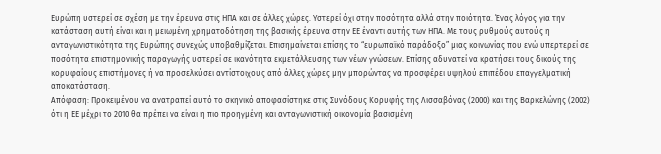Ευρώπη υστερεί σε σχέση με την έρευνα στις HΠΑ και σε άλλες χώρες. Yστερεί όχι στην ποσότητα αλλά στην ποιότητα. Ένας λόγος για την κατάσταση αυτή είναι και η μειωμένη χρηματοδότηση της βασικής έρευνα στην ΕΕ έναντι αυτής των HΠΑ. Mε τους ρυθμούς αυτούς η ανταγωνιστικότητα της Ευρώπης συνεχώς υποβαθμίζεται. Επισημαίνεται επίσης το “ευρωπαϊκό παράδοξο” μιας κοινωνίας που ενώ υπερτερεί σε ποσότητα επιστημονικής παραγωγής υστερεί σε ικανότητα εκμετάλλευσης των νέων γνώσεων. Επίσης αδυνατεί να κρατήσει τους δικούς της κορυφαίους επιστήμονες ή να προσελκύσει αντίστοιχους από άλλες χώρες μην μπορώντας να προσφέρει υψηλού επιπέδου επαγγελματική αποκατάσταση.
Απόφαση: Προκειμένου να ανατραπεί αυτό το σκηνικό αποφασίστηκε στις Συνόδους Κορυφής της Λισσαβόνας (2000) και της Βαρκελώνης (2002) ότι η ΕΕ μέχρι το 2010 θα πρέπει να είναι η πιο προηγμένη και ανταγωνιστική οικονομία βασισμένη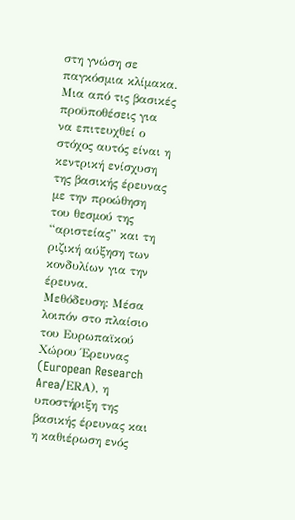στη γνώση σε παγκόσμια κλίμακα. Mια από τις βασικές προϋποθέσεις για να επιτευχθεί ο στόχος αυτός είναι η κεντρική ενίσχυση της βασικής έρευνας με την προώθηση του θεσμού της “αριστείας” και τη ριζική αύξηση των κονδυλίων για την έρευνα.
Μεθόδευση: Μέσα λοιπόν στο πλαίσιο του Ευρωπαϊκού Χώρου Έρευνας (European Research Area/ΕRΑ), η υποστήριξη της βασικής έρευνας και η καθιέρωση ενός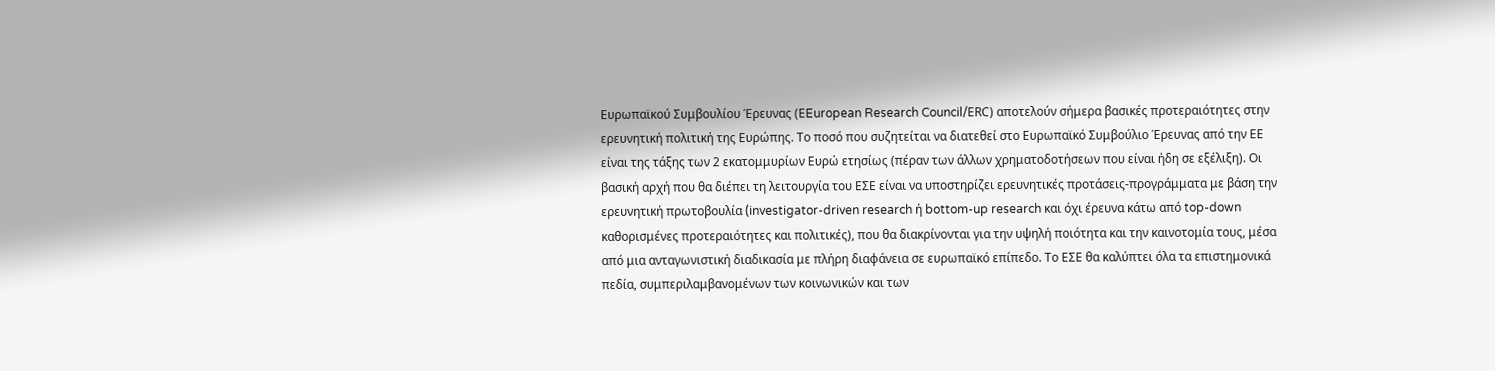Ευρωπαϊκού Συμβουλίου Έρευνας (ΕEuropean Research Council/ΕRC) αποτελούν σήμερα βασικές προτεραιότητες στην ερευνητική πολιτική της Ευρώπης. Tο ποσό που συζητείται να διατεθεί στο Ευρωπαϊκό Συμβούλιο Έρευνας από την ΕΕ είναι της τάξης των 2 εκατομμυρίων Ευρώ ετησίως (πέραν των άλλων χρηματοδοτήσεων που είναι ήδη σε εξέλιξη). Oι βασική αρχή που θα διέπει τη λειτουργία του ΕΣΕ είναι να υποστηρίζει ερευνητικές προτάσεις-προγράμματα με βάση την ερευνητική πρωτοβουλία (investigator-driven research ή bottom-up research και όχι έρευνα κάτω από top-down καθορισμένες προτεραιότητες και πολιτικές), που θα διακρίνονται για την υψηλή ποιότητα και την καινοτομία τους, μέσα από μια ανταγωνιστική διαδικασία με πλήρη διαφάνεια σε ευρωπαϊκό επίπεδο. Tο ΕΣΕ θα καλύπτει όλα τα επιστημονικά πεδία, συμπεριλαμβανομένων των κοινωνικών και των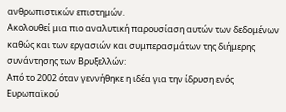ανθρωπιστικών επιστημών.
Ακολουθεί μια πιο αναλυτική παρουσίαση αυτών των δεδομένων καθώς και των εργασιών και συμπερασμάτων της διήμερης συνάντησης των Βρυξελλών:
Από το 2002 όταν γεννήθηκε η ιδέα για την ίδρυση ενός Ευρωπαϊκού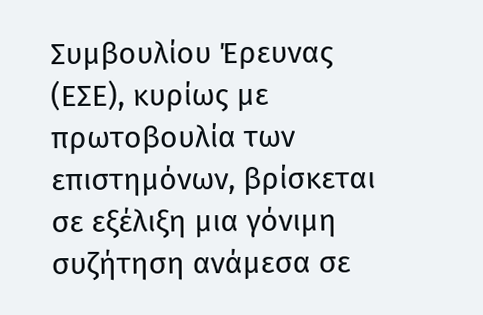Συμβουλίου Έρευνας (ΕΣΕ), κυρίως με πρωτοβουλία των επιστημόνων, βρίσκεται σε εξέλιξη μια γόνιμη συζήτηση ανάμεσα σε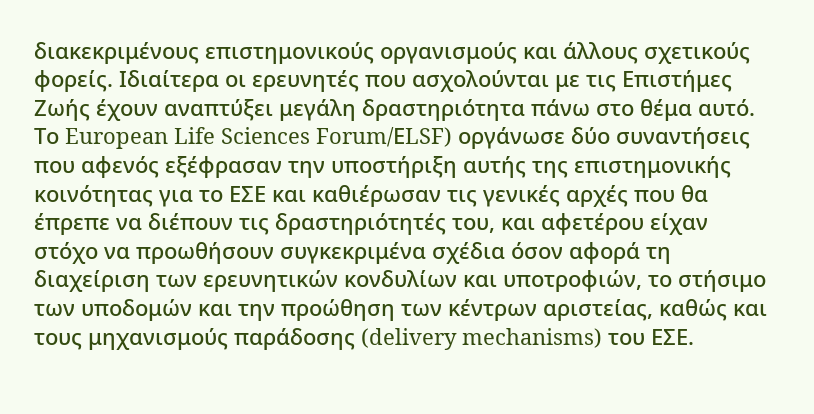διακεκριμένους επιστημονικούς οργανισμούς και άλλους σχετικούς φορείς. Ιδιαίτερα οι ερευνητές που ασχολούνται με τις Επιστήμες Ζωής έχουν αναπτύξει μεγάλη δραστηριότητα πάνω στο θέμα αυτό. Το European Life Sciences Forum/ΕLSF) οργάνωσε δύο συναντήσεις που αφενός εξέφρασαν την υποστήριξη αυτής της επιστημονικής κοινότητας για το ΕΣΕ και καθιέρωσαν τις γενικές αρχές που θα έπρεπε να διέπουν τις δραστηριότητές του, και αφετέρου είχαν στόχο να προωθήσουν συγκεκριμένα σχέδια όσον αφορά τη διαχείριση των ερευνητικών κονδυλίων και υποτροφιών, το στήσιμο των υποδομών και την προώθηση των κέντρων αριστείας, καθώς και τους μηχανισμούς παράδοσης (delivery mechanisms) του ΕΣΕ.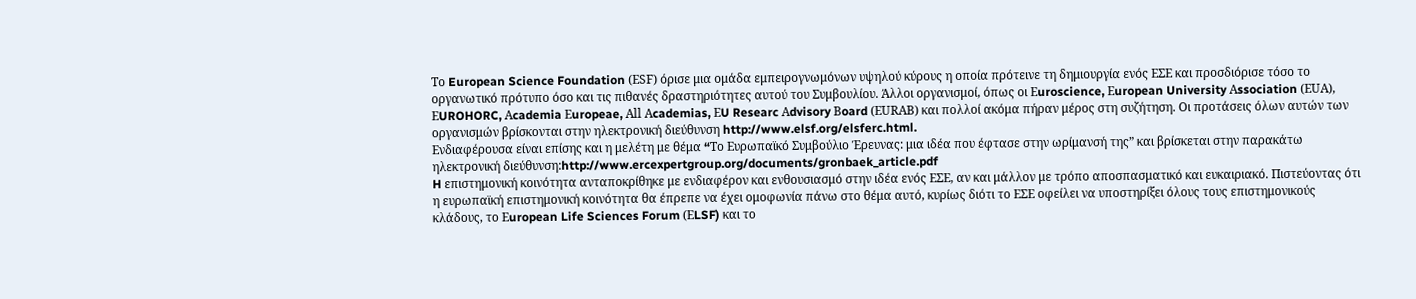Tο European Science Foundation (ΕSF) όρισε μια ομάδα εμπειρογνωμόνων υψηλού κύρους η οποία πρότεινε τη δημιουργία ενός ΕΣΕ και προσδιόρισε τόσο το οργανωτικό πρότυπο όσο και τις πιθανές δραστηριότητες αυτού του Συμβουλίου. Άλλοι οργανισμοί, όπως οι Εuroscience, Εuropean University Αssociation (ΕUΑ), ΕUROHORC, Αcademia Εuropeae, Αll Αcademias, ΕU Researc Αdvisory Βoard (ΕURΑΒ) και πολλοί ακόμα πήραν μέρος στη συζήτηση. Oι προτάσεις όλων αυτών των οργανισμών βρίσκονται στην ηλεκτρονική διεύθυνση http://www.elsf.org/elsferc.html.
Ενδιαφέρουσα είναι επίσης και η μελέτη με θέμα “Tο Ευρωπαϊκό Συμβούλιο Έρευνας: μια ιδέα που έφτασε στην ωρίμανσή της” και βρίσκεται στην παρακάτω ηλεκτρονική διεύθυνση:http://www.ercexpertgroup.org/documents/gronbaek_article.pdf
H επιστημονική κοινότητα ανταποκρίθηκε με ενδιαφέρον και ενθουσιασμό στην ιδέα ενός ΕΣΕ, αν και μάλλον με τρόπο αποσπασματικό και ευκαιριακό. Πιστεύοντας ότι η ευρωπαϊκή επιστημονική κοινότητα θα έπρεπε να έχει ομοφωνία πάνω στο θέμα αυτό, κυρίως διότι το ΕΣΕ οφείλει να υποστηρίξει όλους τους επιστημονικούς κλάδους, το Εuropean Life Sciences Forum (ΕLSF) και το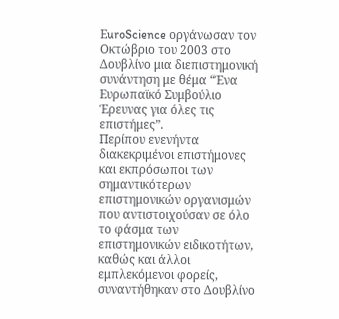ΕuroScience οργάνωσαν τον Οκτώβριο του 2003 στο Δουβλίνο μια διεπιστημονική συνάντηση με θέμα “Ένα Ευρωπαϊκό Συμβούλιο Έρευνας για όλες τις επιστήμες”.
Περίπου ενενήντα διακεκριμένοι επιστήμονες και εκπρόσωποι των σημαντικότερων επιστημονικών οργανισμών που αντιστοιχούσαν σε όλο το φάσμα των επιστημονικών ειδικοτήτων, καθώς και άλλοι εμπλεκόμενοι φορείς, συναντήθηκαν στο Δουβλίνο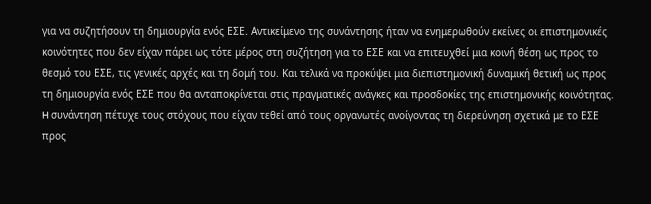για να συζητήσουν τη δημιουργία ενός ΕΣΕ. Αντικείμενο της συνάντησης ήταν να ενημερωθούν εκείνες οι επιστημονικές κοινότητες που δεν είχαν πάρει ως τότε μέρος στη συζήτηση για το ΕΣΕ και να επιτευχθεί μια κοινή θέση ως προς το θεσμό του ΕΣΕ, τις γενικές αρχές και τη δομή του. Και τελικά να προκύψει μια διεπιστημονική δυναμική θετική ως προς τη δημιουργία ενός ΕΣΕ που θα ανταποκρίνεται στις πραγματικές ανάγκες και προσδοκίες της επιστημονικής κοινότητας.
H συνάντηση πέτυχε τους στόχους που είχαν τεθεί από τους οργανωτές ανοίγοντας τη διερεύνηση σχετικά με το ΕΣΕ προς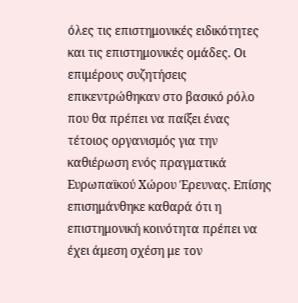όλες τις επιστημονικές ειδικότητες και τις επιστημονικές ομάδες. Oι επιμέρους συζητήσεις επικεντρώθηκαν στο βασικό ρόλο που θα πρέπει να παίξει ένας τέτοιος οργανισμός για την καθιέρωση ενός πραγματικά Ευρωπαϊκού Χώρου Έρευνας. Επίσης επισημάνθηκε καθαρά ότι η επιστημονική κοινότητα πρέπει να έχει άμεση σχέση με τον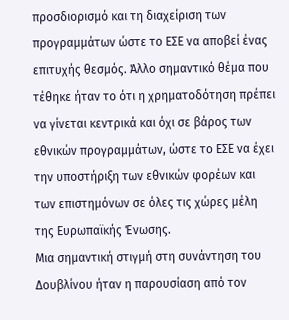προσδιορισμό και τη διαχείριση των προγραμμάτων ώστε το ΕΣΕ να αποβεί ένας επιτυχής θεσμός. Άλλο σημαντικό θέμα που τέθηκε ήταν το ότι η χρηματοδότηση πρέπει να γίνεται κεντρικά και όχι σε βάρος των εθνικών προγραμμάτων, ώστε το ΕΣΕ να έχει την υποστήριξη των εθνικών φορέων και των επιστημόνων σε όλες τις χώρες μέλη της Ευρωπαϊκής Ένωσης.
Μια σημαντική στιγμή στη συνάντηση του Δουβλίνου ήταν η παρουσίαση από τον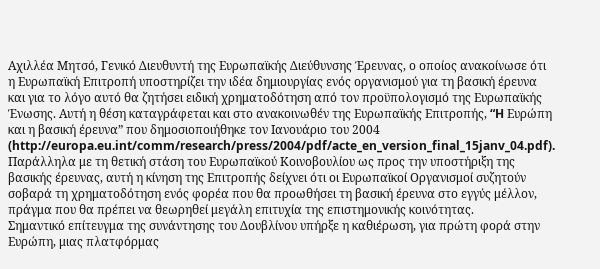Αχιλλέα Μητσό, Γενικό Διευθυντή της Ευρωπαϊκής Διεύθυνσης Έρευνας, ο οποίος ανακοίνωσε ότι η Ευρωπαϊκή Επιτροπή υποστηρίζει την ιδέα δημιουργίας ενός οργανισμού για τη βασική έρευνα και για το λόγο αυτό θα ζητήσει ειδική χρηματοδότηση από τον προϋπολογισμό της Ευρωπαϊκής Ένωσης. Αυτή η θέση καταγράφεται και στο ανακοινωθέν της Ευρωπαϊκής Επιτροπής, “H Ευρώπη και η βασική έρευνα” που δημοσιοποιήθηκε τον Ιανουάριο του 2004 (http://europa.eu.int/comm/research/press/2004/pdf/acte_en_version_final_15janv_04.pdf). Παράλληλα με τη θετική στάση του Ευρωπαϊκού Κοινοβουλίου ως προς την υποστήριξη της βασικής έρευνας, αυτή η κίνηση της Επιτροπής δείχνει ότι οι Ευρωπαϊκοί Oργανισμοί συζητούν σοβαρά τη χρηματοδότηση ενός φορέα που θα προωθήσει τη βασική έρευνα στο εγγύς μέλλον, πράγμα που θα πρέπει να θεωρηθεί μεγάλη επιτυχία της επιστημονικής κοινότητας.
Σημαντικό επίτευγμα της συνάντησης του Δουβλίνου υπήρξε η καθιέρωση, για πρώτη φορά στην Ευρώπη, μιας πλατφόρμας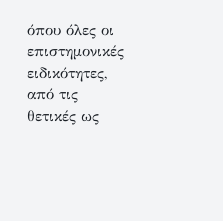όπου όλες οι επιστημονικές ειδικότητες, από τις θετικές ως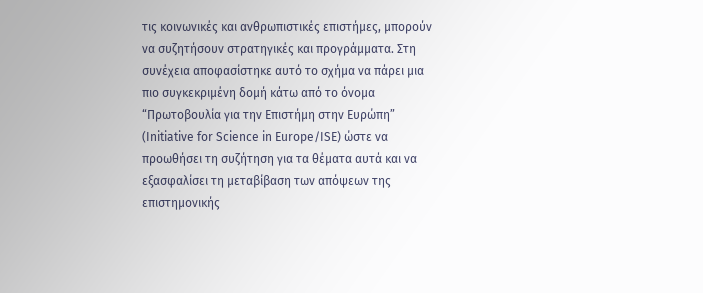τις κοινωνικές και ανθρωπιστικές επιστήμες, μπορούν να συζητήσουν στρατηγικές και προγράμματα. Στη συνέχεια αποφασίστηκε αυτό το σχήμα να πάρει μια πιο συγκεκριμένη δομή κάτω από το όνομα “Πρωτοβουλία για την Επιστήμη στην Ευρώπη” (Initiative for Science in Εurope/ISΕ) ώστε να προωθήσει τη συζήτηση για τα θέματα αυτά και να εξασφαλίσει τη μεταβίβαση των απόψεων της επιστημονικής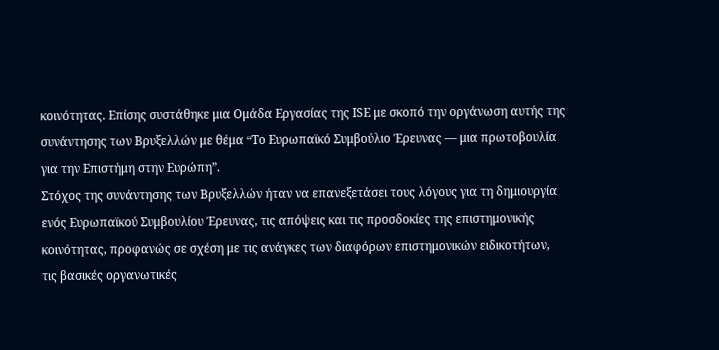κοινότητας. Επίσης συστάθηκε μια Oμάδα Εργασίας της ISΕ με σκοπό την οργάνωση αυτής της συνάντησης των Βρυξελλών με θέμα “Tο Ευρωπαϊκό Συμβούλιο Έρευνας ― μια πρωτοβουλία για την Επιστήμη στην Ευρώπη”.
Στόχος της συνάντησης των Βρυξελλών ήταν να επανεξετάσει τους λόγους για τη δημιουργία ενός Ευρωπαϊκού Συμβουλίου Έρευνας, τις απόψεις και τις προσδοκίες της επιστημονικής κοινότητας, προφανώς σε σχέση με τις ανάγκες των διαφόρων επιστημονικών ειδικοτήτων, τις βασικές οργανωτικές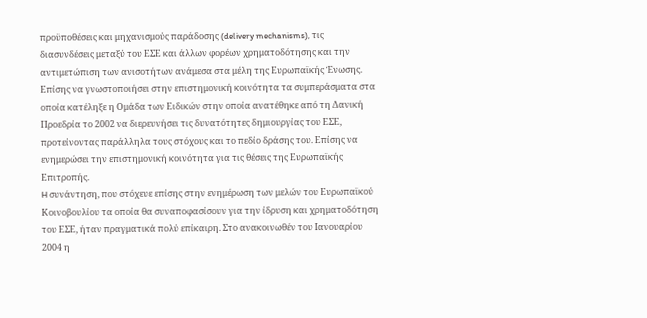προϋποθέσεις και μηχανισμούς παράδοσης (delivery mechanisms), τις διασυνδέσεις μεταξύ του ΕΣΕ και άλλων φορέων χρηματοδότησης και την αντιμετώπιση των ανισοτήτων ανάμεσα στα μέλη της Ευρωπαϊκής Ένωσης. Επίσης να γνωστοποιήσει στην επιστημονική κοινότητα τα συμπεράσματα στα οποία κατέληξε η Oμάδα των Ειδικών στην οποία ανατέθηκε από τη Δανική Προεδρία το 2002 να διερευνήσει τις δυνατότητες δημιουργίας του ΕΣΕ, προτείνοντας παράλληλα τους στόχους και το πεδίο δράσης του. Επίσης να ενημερώσει την επιστημονική κοινότητα για τις θέσεις της Ευρωπαϊκής Επιτροπής.
H συνάντηση, που στόχευε επίσης στην ενημέρωση των μελών του Ευρωπαϊκού Κοινοβουλίου τα οποία θα συναποφασίσουν για την ίδρυση και χρηματοδότηση του ΕΣΕ, ήταν πραγματικά πολύ επίκαιρη. Στο ανακοινωθέν του Ιανουαρίου 2004 η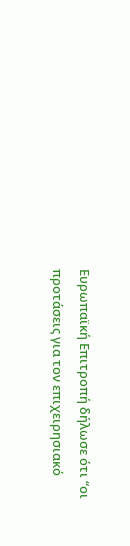Ευρωπαϊκή Επιτροπή δήλωσε ότι “οι προτάσεις για τον επιχειρησιακό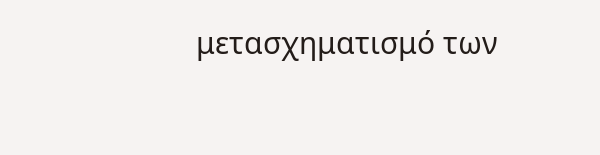μετασχηματισμό των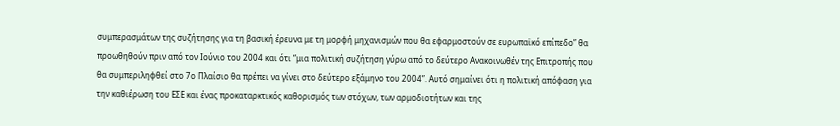συμπερασμάτων της συζήτησης για τη βασική έρευνα με τη μορφή μηχανισμών που θα εφαρμοστούν σε ευρωπαϊκό επίπεδο” θα προωθηθούν πριν από τον Ιούνιο του 2004 και ότι “μια πολιτική συζήτηση γύρω από το δεύτερο Ανακοινωθέν της Επιτροπής που θα συμπεριληφθεί στο 7ο Πλαίσιο θα πρέπει να γίνει στο δεύτερο εξάμηνο του 2004”. Αυτό σημαίνει ότι η πολιτική απόφαση για την καθιέρωση του ΕΣΕ και ένας προκαταρκτικός καθορισμός των στόχων, των αρμοδιοτήτων και της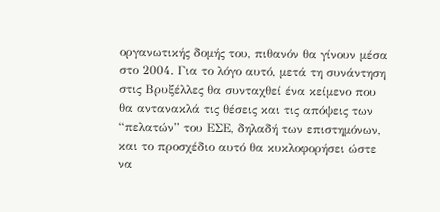οργανωτικής δομής του, πιθανόν θα γίνουν μέσα στο 2004. Για το λόγο αυτό, μετά τη συνάντηση στις Βρυξέλλες θα συνταχθεί ένα κείμενο που θα αντανακλά τις θέσεις και τις απόψεις των “πελατών” του ΕΣΕ, δηλαδή των επιστημόνων, και το προσχέδιο αυτό θα κυκλοφορήσει ώστε να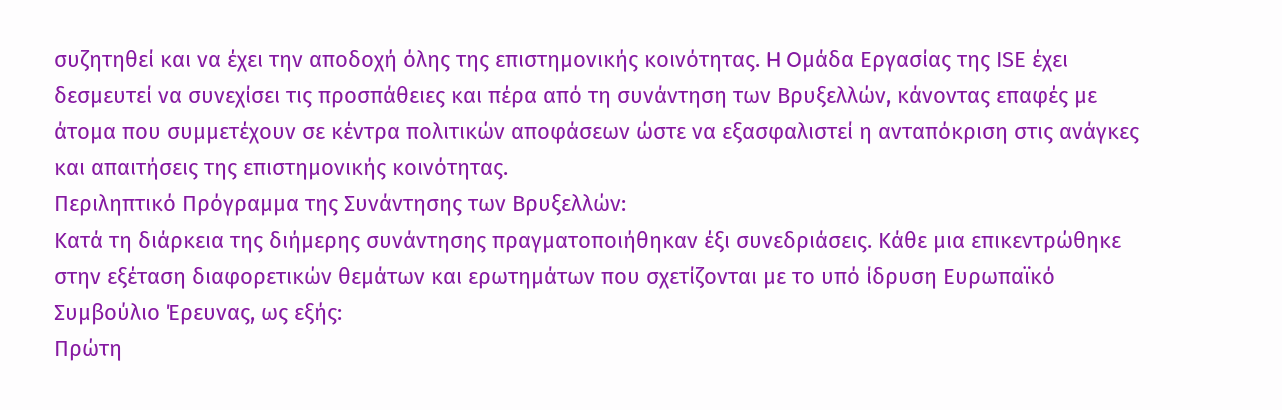συζητηθεί και να έχει την αποδοχή όλης της επιστημονικής κοινότητας. H Oμάδα Εργασίας της ISΕ έχει δεσμευτεί να συνεχίσει τις προσπάθειες και πέρα από τη συνάντηση των Βρυξελλών, κάνοντας επαφές με άτομα που συμμετέχουν σε κέντρα πολιτικών αποφάσεων ώστε να εξασφαλιστεί η ανταπόκριση στις ανάγκες και απαιτήσεις της επιστημονικής κοινότητας.
Περιληπτικό Πρόγραμμα της Συνάντησης των Βρυξελλών:
Κατά τη διάρκεια της διήμερης συνάντησης πραγματοποιήθηκαν έξι συνεδριάσεις. Κάθε μια επικεντρώθηκε στην εξέταση διαφορετικών θεμάτων και ερωτημάτων που σχετίζονται με το υπό ίδρυση Ευρωπαϊκό Συμβούλιο Έρευνας, ως εξής:
Πρώτη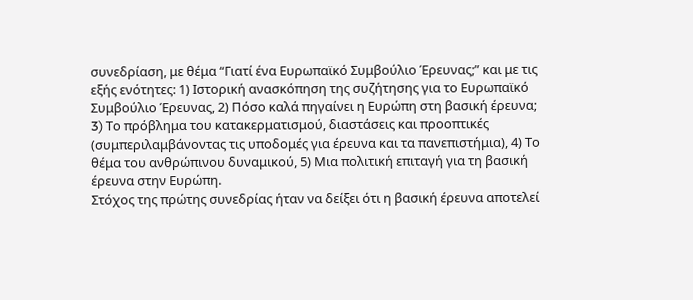συνεδρίαση, με θέμα “Γιατί ένα Ευρωπαϊκό Συμβούλιο Έρευνας;” και με τις εξής ενότητες: 1) Ιστορική ανασκόπηση της συζήτησης για το Ευρωπαϊκό Συμβούλιο Έρευνας, 2) Πόσο καλά πηγαίνει η Ευρώπη στη βασική έρευνα; 3) Tο πρόβλημα του κατακερματισμού, διαστάσεις και προοπτικές (συμπεριλαμβάνοντας τις υποδομές για έρευνα και τα πανεπιστήμια), 4) Tο θέμα του ανθρώπινου δυναμικού, 5) Μια πολιτική επιταγή για τη βασική έρευνα στην Ευρώπη.
Στόχος της πρώτης συνεδρίας ήταν να δείξει ότι η βασική έρευνα αποτελεί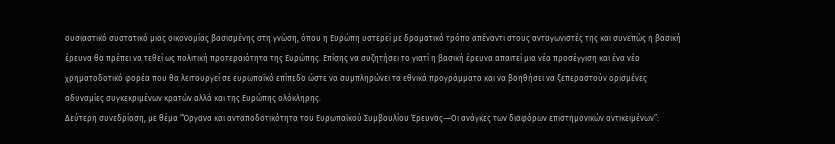ουσιαστικό συστατικό μιας οικονομίας βασισμένης στη γνώση, όπου η Ευρώπη υστερεί με δραματικό τρόπο απέναντι στους ανταγωνιστές της και συνεπώς η βασική έρευνα θα πρέπει να τεθεί ως πολιτική προτεραιότητα της Ευρώπης. Επίσης να συζητήσει το γιατί η βασική έρευνα απαιτεί μια νέα προσέγγιση και ένα νέο χρηματοδοτικό φορέα που θα λειτουργεί σε ευρωπαϊκό επίπεδο ώστε να συμπληρώνει τα εθνικά προγράμματα και να βοηθήσει να ξεπεραστούν ορισμένες αδυναμίες συγκεκριμένων κρατών αλλά και της Ευρώπης ολόκληρης.
Δεύτερη συνεδρίαση, με θέμα “Όργανα και ανταποδοτικότητα του Ευρωπαϊκού Συμβουλίου Έρευνας―Oι ανάγκες των διαφόρων επιστημονικών αντικειμένων”: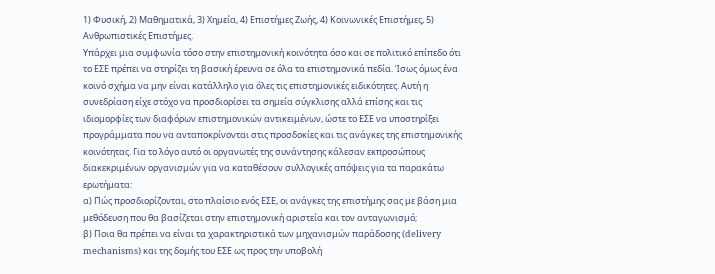1) Φυσική, 2) Μαθηματικά, 3) Χημεία, 4) Επιστήμες Ζωής, 4) Κοινωνικές Επιστήμες, 5) Ανθρωπιστικές Επιστήμες.
Υπάρχει μια συμφωνία τόσο στην επιστημονική κοινότητα όσο και σε πολιτικό επίπεδο ότι το ΕΣΕ πρέπει να στηρίζει τη βασική έρευνα σε όλα τα επιστημονικά πεδία. Ίσως όμως ένα κοινό σχήμα να μην είναι κατάλληλο για όλες τις επιστημονικές ειδικότητες. Αυτή η συνεδρίαση είχε στόχο να προσδιορίσει τα σημεία σύγκλισης αλλά επίσης και τις ιδιομορφίες των διαφόρων επιστημονικών αντικειμένων, ώστε το ΕΣΕ να υποστηρίξει προγράμματα που να ανταποκρίνονται στις προσδοκίες και τις ανάγκες της επιστημονικής κοινότητας. Για το λόγο αυτό οι οργανωτές της συνάντησης κάλεσαν εκπροσώπους διακεκριμένων οργανισμών για να καταθέσουν συλλογικές απόψεις για τα παρακάτω ερωτήματα:
α) Πώς προσδιορίζονται, στο πλαίσιο ενός ΕΣΕ, οι ανάγκες της επιστήμης σας με βάση μια μεθόδευση που θα βασίζεται στην επιστημονική αριστεία και τον ανταγωνισμό;
β) Ποια θα πρέπει να είναι τα χαρακτηριστικά των μηχανισμών παράδοσης (delivery mechanisms) και της δομής του ΕΣΕ ως προς την υποβολή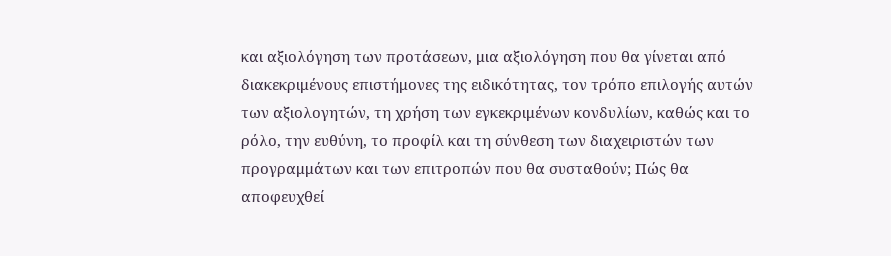και αξιολόγηση των προτάσεων, μια αξιολόγηση που θα γίνεται από διακεκριμένους επιστήμονες της ειδικότητας, τον τρόπο επιλογής αυτών των αξιολογητών, τη χρήση των εγκεκριμένων κονδυλίων, καθώς και το ρόλο, την ευθύνη, το προφίλ και τη σύνθεση των διαχειριστών των προγραμμάτων και των επιτροπών που θα συσταθούν; Πώς θα αποφευχθεί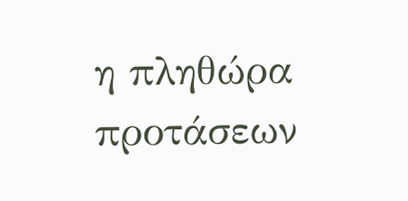η πληθώρα προτάσεων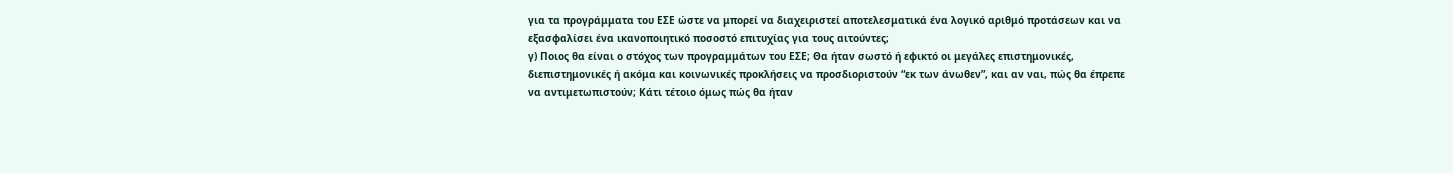για τα προγράμματα του ΕΣΕ ώστε να μπορεί να διαχειριστεί αποτελεσματικά ένα λογικό αριθμό προτάσεων και να εξασφαλίσει ένα ικανοποιητικό ποσοστό επιτυχίας για τους αιτούντες;
γ) Ποιος θα είναι ο στόχος των προγραμμάτων του ΕΣΕ; Θα ήταν σωστό ή εφικτό οι μεγάλες επιστημονικές, διεπιστημονικές ή ακόμα και κοινωνικές προκλήσεις να προσδιοριστούν “εκ των άνωθεν”, και αν ναι, πώς θα έπρεπε να αντιμετωπιστούν; Κάτι τέτοιο όμως πώς θα ήταν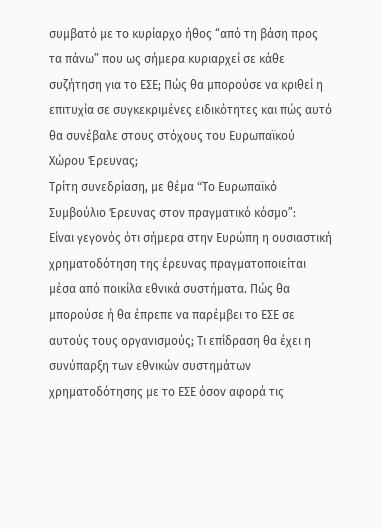συμβατό με το κυρίαρχο ήθος “από τη βάση προς τα πάνω” που ως σήμερα κυριαρχεί σε κάθε συζήτηση για το ΕΣΕ; Πώς θα μπορούσε να κριθεί η επιτυχία σε συγκεκριμένες ειδικότητες και πώς αυτό θα συνέβαλε στους στόχους του Ευρωπαϊκού Χώρου Έρευνας;
Τρίτη συνεδρίαση, με θέμα “Tο Ευρωπαϊκό Συμβούλιο Έρευνας στον πραγματικό κόσμο”:
Είναι γεγονός ότι σήμερα στην Ευρώπη η ουσιαστική χρηματοδότηση της έρευνας πραγματοποιείται μέσα από ποικίλα εθνικά συστήματα. Πώς θα μπορούσε ή θα έπρεπε να παρέμβει το ΕΣΕ σε αυτούς τους οργανισμούς; Tι επίδραση θα έχει η συνύπαρξη των εθνικών συστημάτων χρηματοδότησης με το ΕΣΕ όσον αφορά τις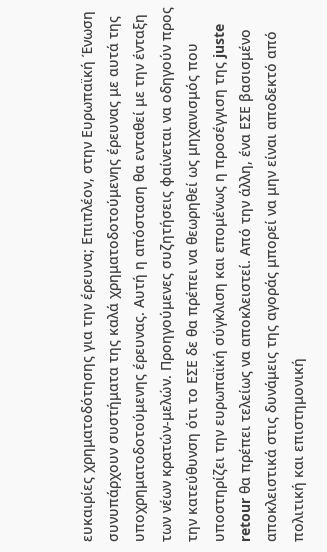ευκαιρίες χρηματοδότησης για την έρευνα; Επιπλέον, στην Ευρωπαϊκή Ένωση συνυπάρχουν συστήματα της καλά χρηματοδοτούμενης έρευνας με αυτά της υποχρηματοδοτούμενης έρευνας. Αυτή η απόσταση θα ενταθεί με την ένταξη των νέων κρατών-μελών. Προηγούμενες συζητήσεις φαίνεται να οδηγούν προς την κατεύθυνση ότι το ΕΣΕ δε θα πρέπει να θεωρηθεί ως μηχανισμός που υποστηρίζει την ευρωπαϊκή σύγκλιση και επομένως η προσέγγιση της juste retour θα πρέπει τελείως να αποκλειστεί. Από την άλλη, ένα ΕΣΕ βασισμένο αποκλειστικά στις δυνάμεις της αγοράς μπορεί να μην είναι αποδεκτό από πολιτική και επιστημονική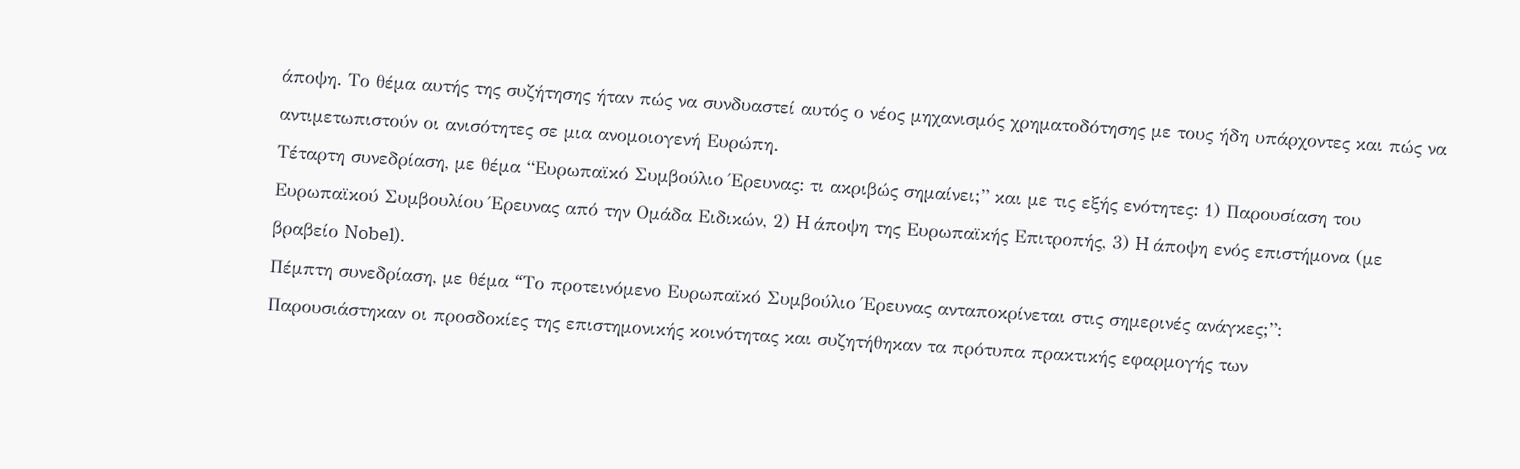άποψη. Tο θέμα αυτής της συζήτησης ήταν πώς να συνδυαστεί αυτός ο νέος μηχανισμός χρηματοδότησης με τους ήδη υπάρχοντες και πώς να αντιμετωπιστούν οι ανισότητες σε μια ανομοιογενή Ευρώπη.
Τέταρτη συνεδρίαση, με θέμα “Ευρωπαϊκό Συμβούλιο Έρευνας: τι ακριβώς σημαίνει;” και με τις εξής ενότητες: 1) Παρουσίαση του Ευρωπαϊκού Συμβουλίου Έρευνας από την Oμάδα Ειδικών, 2) H άποψη της Ευρωπαϊκής Επιτροπής, 3) H άποψη ενός επιστήμονα (με βραβείο Nobel).
Πέμπτη συνεδρίαση, με θέμα “Tο προτεινόμενο Ευρωπαϊκό Συμβούλιο Έρευνας ανταποκρίνεται στις σημερινές ανάγκες;”:
Παρουσιάστηκαν οι προσδοκίες της επιστημονικής κοινότητας και συζητήθηκαν τα πρότυπα πρακτικής εφαρμογής των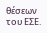θέσεων του ΕΣΕ.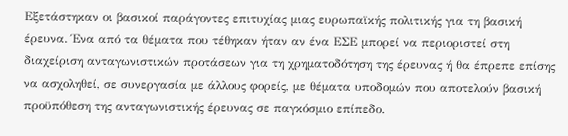Εξετάστηκαν οι βασικοί παράγοντες επιτυχίας μιας ευρωπαϊκής πολιτικής για τη βασική έρευνα. Ένα από τα θέματα που τέθηκαν ήταν αν ένα ΕΣΕ μπορεί να περιοριστεί στη διαχείριση ανταγωνιστικών προτάσεων για τη χρηματοδότηση της έρευνας ή θα έπρεπε επίσης να ασχοληθεί, σε συνεργασία με άλλους φορείς, με θέματα υποδομών που αποτελούν βασική προϋπόθεση της ανταγωνιστικής έρευνας σε παγκόσμιο επίπεδο.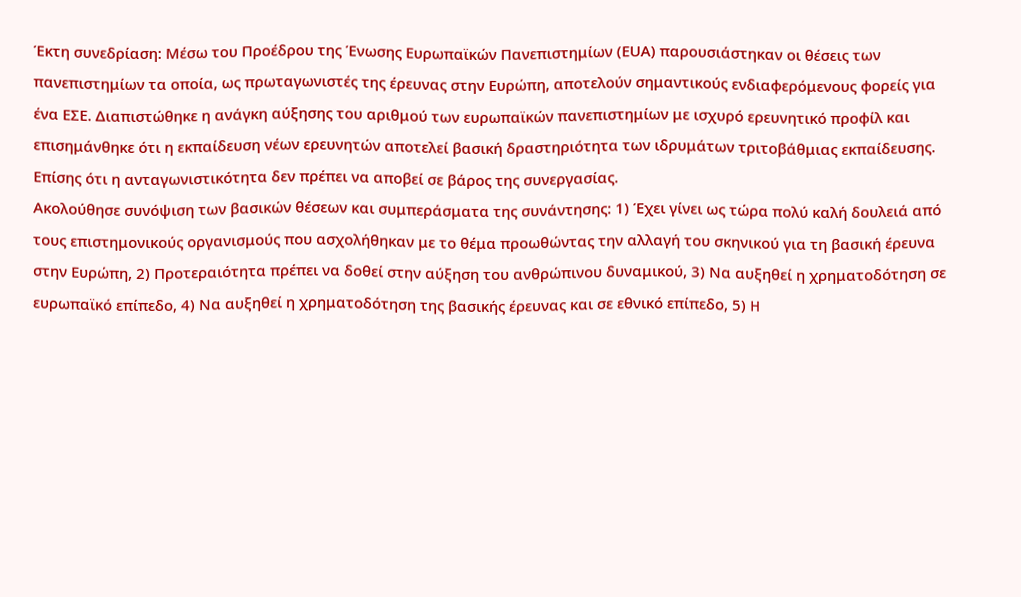Έκτη συνεδρίαση: Mέσω του Προέδρου της Ένωσης Ευρωπαϊκών Πανεπιστημίων (ΕUΑ) παρουσιάστηκαν οι θέσεις των πανεπιστημίων τα οποία, ως πρωταγωνιστές της έρευνας στην Ευρώπη, αποτελούν σημαντικούς ενδιαφερόμενους φορείς για ένα ΕΣΕ. Διαπιστώθηκε η ανάγκη αύξησης του αριθμού των ευρωπαϊκών πανεπιστημίων με ισχυρό ερευνητικό προφίλ και επισημάνθηκε ότι η εκπαίδευση νέων ερευνητών αποτελεί βασική δραστηριότητα των ιδρυμάτων τριτοβάθμιας εκπαίδευσης. Επίσης ότι η ανταγωνιστικότητα δεν πρέπει να αποβεί σε βάρος της συνεργασίας.
Ακολούθησε συνόψιση των βασικών θέσεων και συμπεράσματα της συνάντησης: 1) Έχει γίνει ως τώρα πολύ καλή δουλειά από τους επιστημονικούς οργανισμούς που ασχολήθηκαν με το θέμα προωθώντας την αλλαγή του σκηνικού για τη βασική έρευνα στην Ευρώπη, 2) Προτεραιότητα πρέπει να δοθεί στην αύξηση του ανθρώπινου δυναμικού, 3) Nα αυξηθεί η χρηματοδότηση σε ευρωπαϊκό επίπεδο, 4) Nα αυξηθεί η χρηματοδότηση της βασικής έρευνας και σε εθνικό επίπεδο, 5) H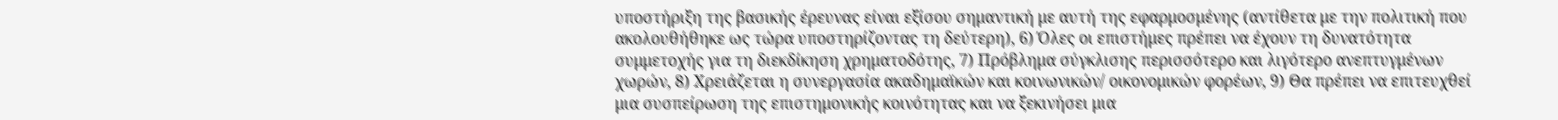υποστήριξη της βασικής έρευνας είναι εξίσου σημαντική με αυτή της εφαρμοσμένης (αντίθετα με την πολιτική που ακολουθήθηκε ως τώρα υποστηρίζοντας τη δεύτερη), 6) Όλες οι επιστήμες πρέπει να έχουν τη δυνατότητα συμμετοχής για τη διεκδίκηση χρηματοδότης, 7) Πρόβλημα σύγκλισης περισσότερο και λιγότερο ανεπτυγμένων χωρών, 8) Χρειάζεται η συνεργασία ακαδημαϊκών και κοινωνικών/ οικονομικών φορέων, 9) Θα πρέπει να επιτευχθεί μια συσπείρωση της επιστημονικής κοινότητας και να ξεκινήσει μια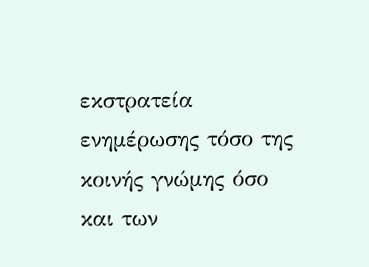εκστρατεία ενημέρωσης τόσο της κοινής γνώμης όσο και των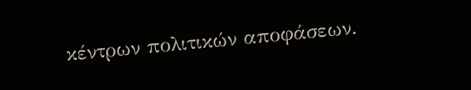κέντρων πολιτικών αποφάσεων.